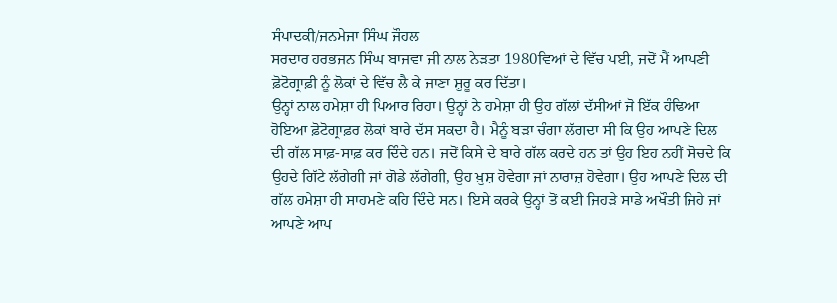ਸੰਪਾਦਕੀ/ਜਨਮੇਜਾ ਸਿੰਘ ਜੌਹਲ
ਸਰਦਾਰ ਹਰਭਜਨ ਸਿੰਘ ਬਾਜਵਾ ਜੀ ਨਾਲ ਨੇੜਤਾ 1980ਵਿਆਂ ਦੇ ਵਿੱਚ ਪਈ, ਜਦੋਂ ਮੈਂ ਆਪਣੀ ਫ਼ੋਟੋਗ੍ਰਾਫ਼ੀ ਨੂੰ ਲੋਕਾਂ ਦੇ ਵਿੱਚ ਲੈ ਕੇ ਜਾਣਾ ਸ਼ੁਰੂ ਕਰ ਦਿੱਤਾ।
ਉਨ੍ਹਾਂ ਨਾਲ ਹਮੇਸ਼ਾ ਹੀ ਪਿਆਰ ਰਿਹਾ। ਉਨ੍ਹਾਂ ਨੇ ਹਮੇਸ਼ਾ ਹੀ ਉਹ ਗੱਲਾਂ ਦੱਸੀਆਂ ਜੋ ਇੱਕ ਹੰਢਿਆ ਹੋਇਆ ਫ਼ੋਟੋਗ੍ਰਾਫ਼ਰ ਲੋਕਾਂ ਬਾਰੇ ਦੱਸ ਸਕਦਾ ਹੈ। ਮੈਨੂੰ ਬੜਾ ਚੰਗਾ ਲੱਗਦਾ ਸੀ ਕਿ ਉਹ ਆਪਣੇ ਦਿਲ ਦੀ ਗੱਲ ਸਾਫ਼-ਸਾਫ਼ ਕਰ ਦਿੰਦੇ ਹਨ। ਜਦੋਂ ਕਿਸੇ ਦੇ ਬਾਰੇ ਗੱਲ ਕਰਦੇ ਹਨ ਤਾਂ ਉਹ ਇਹ ਨਹੀਂ ਸੋਚਦੇ ਕਿ ਉਹਦੇ ਗਿੱਟੇ ਲੱਗੇਗੀ ਜਾਂ ਗੋਡੇ ਲੱਗੇਗੀ, ਉਹ ਖ਼ੁਸ਼ ਹੋਵੇਗਾ ਜਾਂ ਨਾਰਾਜ਼ ਹੋਵੇਗਾ। ਉਹ ਆਪਣੇ ਦਿਲ ਦੀ ਗੱਲ ਹਮੇਸ਼ਾ ਹੀ ਸਾਹਮਣੇ ਕਹਿ ਦਿੰਦੇ ਸਨ। ਇਸੇ ਕਰਕੇ ਉਨ੍ਹਾਂ ਤੋਂ ਕਈ ਜਿਹੜੇ ਸਾਡੇ ਅਖੌਤੀ ਜਿਹੇ ਜਾਂ ਆਪਣੇ ਆਪ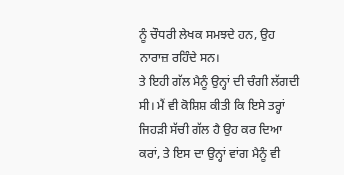ਨੂੰ ਚੌਧਰੀ ਲੇਖਕ ਸਮਝਦੇ ਹਨ, ਉਹ ਨਾਰਾਜ਼ ਰਹਿੰਦੇ ਸਨ।
ਤੇ ਇਹੀ ਗੱਲ ਮੈਨੂੰ ਉਨ੍ਹਾਂ ਦੀ ਚੰਗੀ ਲੱਗਦੀ ਸੀ। ਮੈਂ ਵੀ ਕੋਸ਼ਿਸ਼ ਕੀਤੀ ਕਿ ਇਸੇ ਤਰ੍ਹਾਂ ਜਿਹੜੀ ਸੱਚੀ ਗੱਲ ਹੈ ਉਹ ਕਰ ਦਿਆ ਕਰਾਂ, ਤੇ ਇਸ ਦਾ ਉਨ੍ਹਾਂ ਵਾਂਗ ਮੈਨੂੰ ਵੀ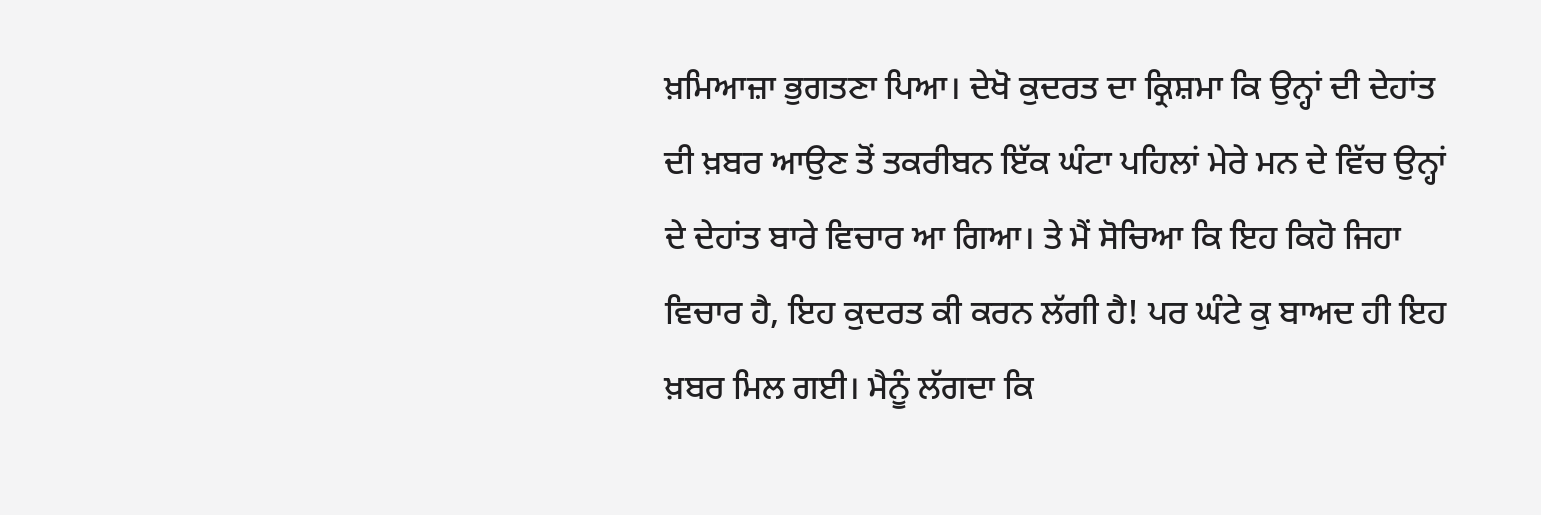ਖ਼ਮਿਆਜ਼ਾ ਭੁਗਤਣਾ ਪਿਆ। ਦੇਖੋ ਕੁਦਰਤ ਦਾ ਕ੍ਰਿਸ਼ਮਾ ਕਿ ਉਨ੍ਹਾਂ ਦੀ ਦੇਹਾਂਤ ਦੀ ਖ਼ਬਰ ਆਉਣ ਤੋਂ ਤਕਰੀਬਨ ਇੱਕ ਘੰਟਾ ਪਹਿਲਾਂ ਮੇਰੇ ਮਨ ਦੇ ਵਿੱਚ ਉਨ੍ਹਾਂ ਦੇ ਦੇਹਾਂਤ ਬਾਰੇ ਵਿਚਾਰ ਆ ਗਿਆ। ਤੇ ਮੈਂ ਸੋਚਿਆ ਕਿ ਇਹ ਕਿਹੋ ਜਿਹਾ ਵਿਚਾਰ ਹੈ, ਇਹ ਕੁਦਰਤ ਕੀ ਕਰਨ ਲੱਗੀ ਹੈ! ਪਰ ਘੰਟੇ ਕੁ ਬਾਅਦ ਹੀ ਇਹ ਖ਼ਬਰ ਮਿਲ ਗਈ। ਮੈਨੂੰ ਲੱਗਦਾ ਕਿ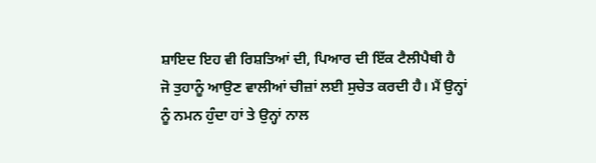ਸ਼ਾਇਦ ਇਹ ਵੀ ਰਿਸ਼ਤਿਆਂ ਦੀ, ਪਿਆਰ ਦੀ ਇੱਕ ਟੈਲੀਪੈਥੀ ਹੈ ਜੋ ਤੁਹਾਨੂੰ ਆਉਣ ਵਾਲੀਆਂ ਚੀਜ਼ਾਂ ਲਈ ਸੁਚੇਤ ਕਰਦੀ ਹੈ। ਮੈਂ ਉਨ੍ਹਾਂ ਨੂੰ ਨਮਨ ਹੁੰਦਾ ਹਾਂ ਤੇ ਉਨ੍ਹਾਂ ਨਾਲ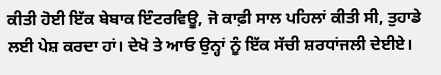ਕੀਤੀ ਹੋਈ ਇੱਕ ਬੇਬਾਕ ਇੰਟਰਵਿਊ, ਜੋ ਕਾਫ਼ੀ ਸਾਲ ਪਹਿਲਾਂ ਕੀਤੀ ਸੀ, ਤੁਹਾਡੇ ਲਈ ਪੇਸ਼ ਕਰਦਾ ਹਾਂ। ਦੇਖੋ ਤੇ ਆਓ ਉਨ੍ਹਾਂ ਨੂੰ ਇੱਕ ਸੱਚੀ ਸ਼ਰਧਾਂਜਲੀ ਦੇਈਏ।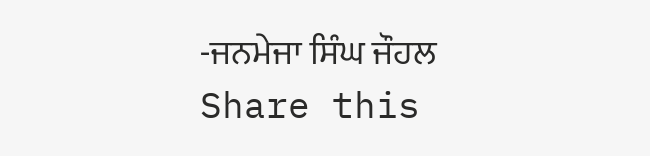-ਜਨਮੇਜਾ ਸਿੰਘ ਜੌਹਲ
Share this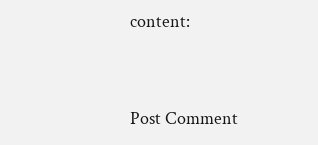content:


Post Comment